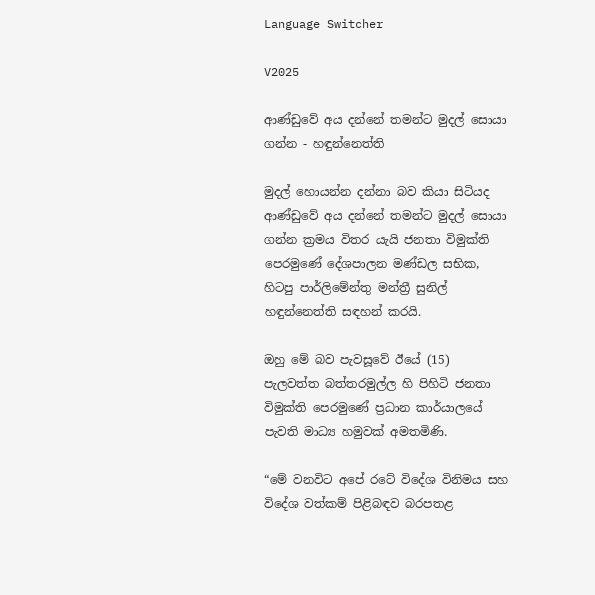Language Switcher

V2025

ආණ්ඩුවේ අය දන්නේ තමන්ට මුදල් සොයා ගන්න - හඳුන්නෙත්ති

මුදල් හොයන්න දන්නා බව කියා සිටියද ආණ්ඩුවේ අය දන්නේ තමන්ට මුදල් සොයා ගන්න ක්‍රමය විතර යැයි ජනතා විමුක්ති පෙරමුණේ දේශපාලන මණ්ඩල සභික, හිටපු පාර්ලිමේන්තු මන්ත්‍රී සුනිල් හඳුන්නෙත්ති සඳහන් කරයි.

ඔහු මේ බව පැවසූවේ ඊයේ (15) පැලවත්ත බත්තරමුල්ල හි පිහිටි ජනතා විමුක්ති පෙරමුණේ ප්‍රධාන කාර්යාලයේ පැවති මාධ්‍ය හමුවක් අමතමිණි.

“මේ වනවිට අපේ රටේ විදේශ විනිමය සහ විදේශ වත්කම් පිළිබඳව බරපතළ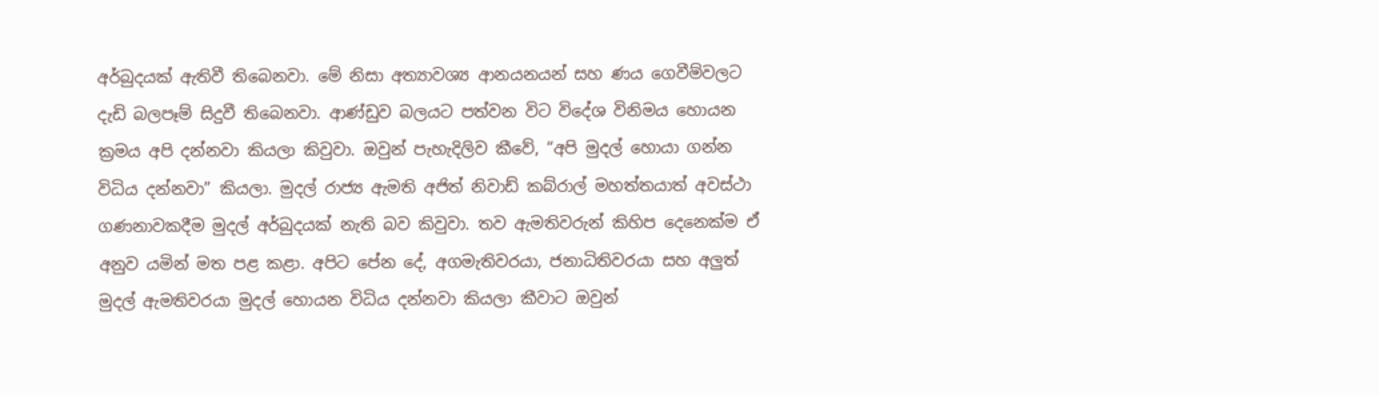අර්බුදයක් ඇතිවී තිබෙනවා. මේ නිසා අත්‍යාවශ්‍ය ආනයනයන් සහ ණය ගෙවීම්වලට දැඩි බලපෑම් සිදුවී තිබෙනවා. ආණ්ඩුව බලයට පත්වන විට විදේශ විනිමය හොයන ක්‍රමය අපි දන්නවා කියලා කිවුවා. ඔවුන් පැහැදිලිව කීවේ, “අපි මුදල් හොයා ගන්න විධිය දන්නවා” කියලා. මුදල් රාජ්‍ය ඇමති අජිත් නිවාඩ් කබ්රාල් මහත්තයාත් අවස්ථා ගණනාවකදීම මුදල් අර්බුදයක් නැති බව කිවුවා. තව ඇමතිවරුන් කිහිප දෙනෙක්ම ඒ අනුව යමින් මත පළ කළා. අපිට පේන දේ, අගමැතිවරයා, ජනාධිතිවරයා සහ අලුත් මුදල් ඇමතිවරයා මුදල් හොයන විධිය දන්නවා කියලා කීවාට ඔවුන්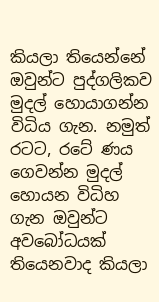කියලා තියෙන්නේ ඔවුන්ට පුද්ගලිකව මුදල් හොයාගන්න විධිය ගැන. නමුත් රටට, රටේ ණය ගෙවන්න මුදල් හොයන විධිහ ගැන ඔවුන්ට අවබෝධයක් තියෙනවාද කියලා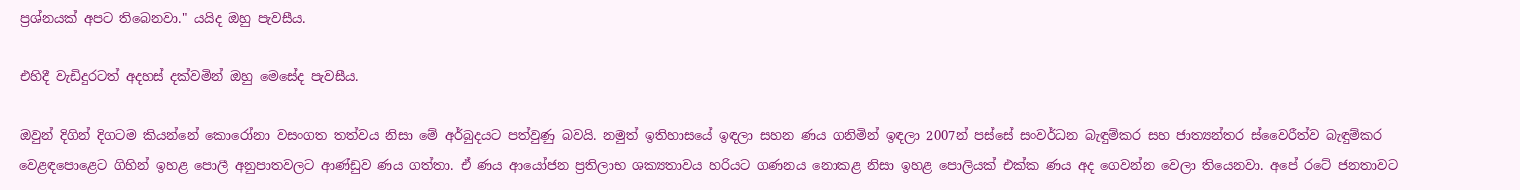ප්‍රශ්නයක් අපට තිබෙනවා." යයිද ඔහු පැවසීය.

එහිදී වැඩිදුරටත් අදහස් දක්වමින් ඔහු මෙසේද පැවසීය.

ඔවුන් දිගින් දිගටම කියන්නේ කොරෝනා වසංගත තත්වය නිසා මේ අර්බුදයට පත්වුණු බවයි. නමුත් ඉතිහාසයේ ඉඳලා සහන ණය ගනිමින් ඉඳලා 2007න් පස්සේ සංවර්ධන බැඳුම්කර සහ ජාත්‍යන්තර ස්වෛරීත්ව බැඳුම්කර වෙළඳපොළෙට ගිහින් ඉහළ පොලී අනුපාතවලට ආණ්ඩුව ණය ගත්තා. ඒ ණය ආයෝජන ප්‍රතිලාභ ශක්‍යතාවය හරියට ගණනය නොකළ නිසා ඉහළ පොලියක් එක්ක ණය අද ගෙවන්න වෙලා තියෙනවා. අපේ රටේ ජනතාවට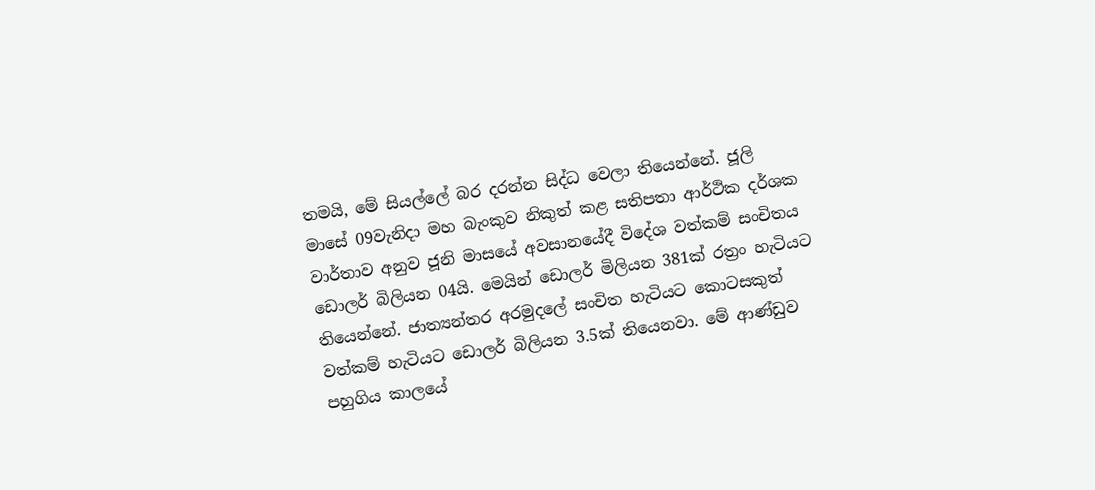තමයි, මේ සියල්ලේ බර දරන්න සිද්ධ වෙලා තියෙන්නේ. ජූලි මාසේ 09වැනිදා මහ බැංකුව නිකුත් කළ සතිපතා ආර්ථික දර්ශක වාර්තාව අනුව ජූනි මාසයේ අවසානයේදී විදේශ වත්කම් සංචිතය ඩොලර් බිලියන 04යි. මෙයින් ඩොලර් මිලියන 381ක් රත්‍රං හැටියට තියෙන්නේ. ජාත්‍යන්තර අරමුදලේ සංචිත හැටියට කොටසකුත් වත්කම් හැටියට ඩොලර් බිලියන 3.5ක් තියෙනවා. මේ ආණ්ඩුව පහුගිය කාලයේ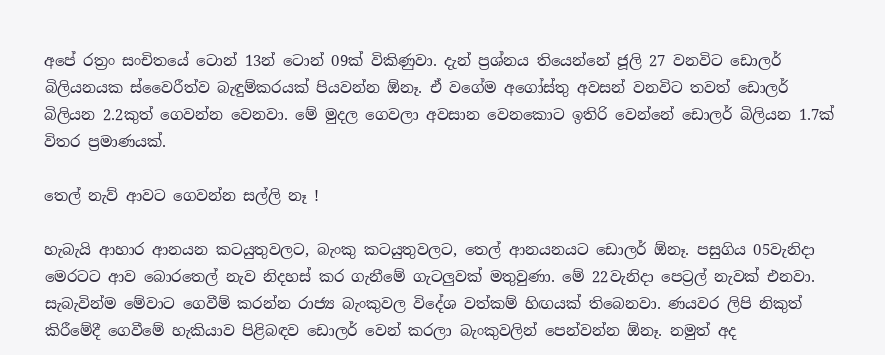අපේ රත්‍රං සංචිතයේ ටොන් 13න් ටොන් 09ක් විකිණුවා. දැන් ප්‍රශ්නය තියෙන්නේ ජූලි 27 වනවිට ඩොලර් බිලියනයක ස්වෛරීත්ව බැඳුම්කරයක් පියවන්න ඕනෑ. ඒ වගේම අගෝස්තු අවසන් වනවිට තවත් ඩොලර් බිලියන 2.2කුත් ගෙවන්න වෙනවා. මේ මුදල ගෙවලා අවසාන වෙනකොට ඉතිරි වෙන්නේ ඩොලර් බිලියන 1.7ක් විතර ප්‍රමාණයක්.

තෙල් නැව් ආවට ගෙවන්න සල්ලි නෑ !

හැබැයි ආහාර ආනයන කටයුතුවලට, බැංකු කටයුතුවලට, තෙල් ආනයනයට ඩොලර් ඕනෑ. පසුගිය 05වැනිදා මෙරටට ආව බොරතෙල් නැව නිදහස් කර ගැනීමේ ගැටලුවක් මතුවුණා. මේ 22වැනිදා පෙට්‍රල් නැවක් එනවා. සැබැවින්ම මේවාට ගෙවීම් කරන්න රාජ්‍ය බැංකුවල විදේශ වත්කම් හිඟයක් තිබෙනවා. ණයවර ලිපි නිකුත් කිරීමේදී ගෙවීමේ හැකියාව පිළිබඳව ඩොලර් වෙන් කරලා බැංකුවලින් පෙන්වන්න ඕනෑ. නමුත් අද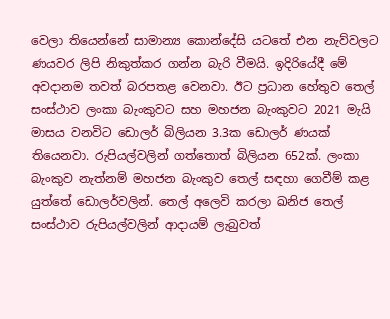වෙලා තියෙන්නේ සාමාන්‍ය කොන්දේසි යටතේ එන නැව්වලට ණයවර ලිපි නිකුත්කර ගන්න බැරි වීමයි. ඉදිරියේදී මේ අවදානම තවත් බරපතළ වෙනවා. ඊට ප්‍රධාන හේතුව තෙල් සංස්ථාව ලංකා බැංකුවට සහ මහජන බැංකුවට 2021 මැයි මාසය වනවිට ඩොලර් බිලියන 3.3ක ඩොලර් ණයක් තියෙනවා. රුපියල්වලින් ගත්තොත් බිලියන 652ක්. ලංකා බැංකුව නැත්නම් මහජන බැංකුව තෙල් සඳහා ගෙවීම් කළ යුත්තේ ඩොලර්වලින්. තෙල් අලෙවි කරලා ඛනිජ තෙල් සංස්ථාව රුපියල්වලින් ආදායම් ලැබුවත්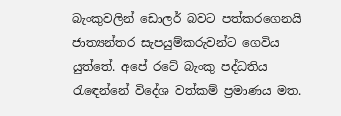බැංකුවලින් ඩොලර් බවට පත්කරගෙනයි ජාත්‍යන්තර සැපයුම්කරුවන්ට ගෙවිය යුත්තේ. අපේ රටේ බැංකු පද්ධතිය රැඳෙන්නේ විදේශ වත්කම් ප්‍රමාණය මත.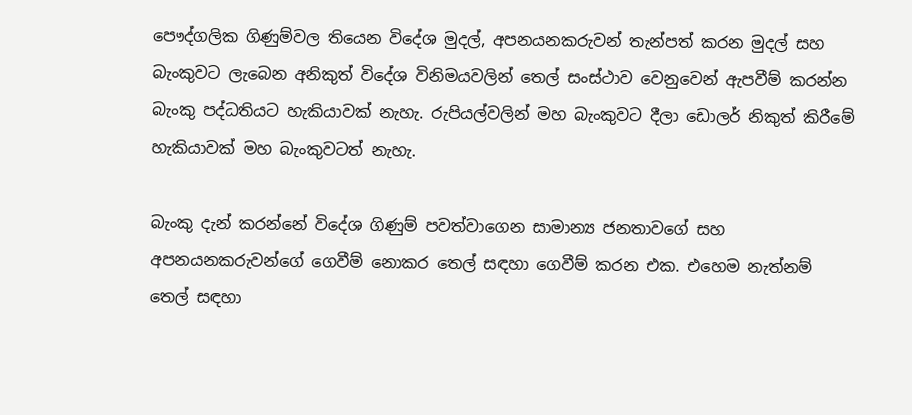පෞද්ගලික ගිණුම්වල තියෙන විදේශ මුදල්, අපනයනකරුවන් තැන්පත් කරන මුදල් සහ බැංකුවට ලැබෙන අනිකුත් විදේශ විනිමයවලින් තෙල් සංස්ථාව වෙනුවෙන් ඇපවීම් කරන්න බැංකු පද්ධතියට හැකියාවක් නැහැ. රුපියල්වලින් මහ බැංකුවට දීලා ඩොලර් නිකුත් කිරීමේ හැකියාවක් මහ බැංකුවටත් නැහැ.

බැංකු දැන් කරන්නේ විදේශ ගිණුම් පවත්වාගෙන සාමාන්‍ය ජනතාවගේ සහ අපනයනකරුවන්ගේ ගෙවීම් නොකර තෙල් සඳහා ගෙවීම් කරන එක. එහෙම නැත්නම් තෙල් සඳහා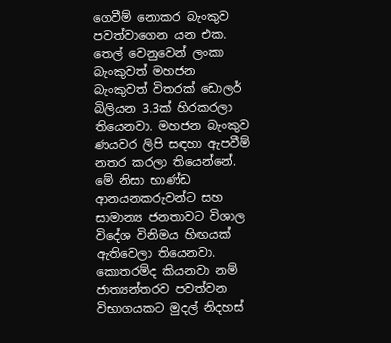ගෙවීම් නොකර බැංකුව පවත්වාගෙන යන එක. තෙල් වෙනුවෙන් ලංකා බැංකුවත් මහජන බැංකුවත් විතරක් ඩොලර් බිලියන 3.3ක් හිරකරලා තියෙනවා. මහජන බැංකුව ණයවර ලිපි සඳහා ඇපවීම් නතර කරලා තියෙන්නේ. මේ නිසා භාණ්ඩ ආනයනකරුවන්ට සහ සාමාන්‍ය ජනතාවට විශාල විදේශ විනිමය හිඟයක් ඇතිවෙලා තියෙනවා. කොතරම්ද කියනවා නම් ජාත්‍යන්තරව පවත්වන විභාගයකට මුදල් නිදහස්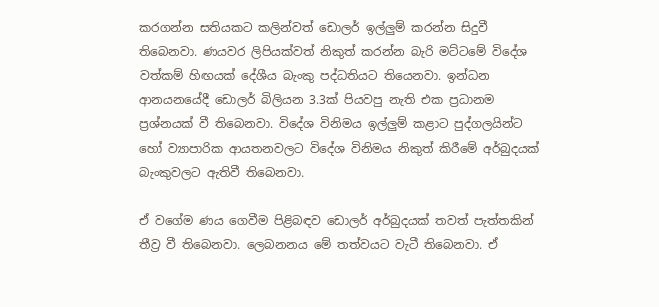කරගන්න සතියකට කලින්වත් ඩොලර් ඉල්ලුම් කරන්න සිදුවී තිබෙනවා. ණයවර ලිපියක්වත් නිකුත් කරන්න බැරි මට්ටමේ විදේශ වත්කම් හිඟයක් දේශීය බැංකු පද්ධතියට තියෙනවා. ඉන්ධන ආනයනයේදී ඩොලර් බිලියන 3.3ක් පියවපු නැති එක ප්‍රධානම ප්‍රශ්නයක් වී තිබෙනවා. විදේශ විනිමය ඉල්ලුම් කළාට පුද්ගලයින්ට හෝ ව්‍යාපාරික ආයතනවලට විදේශ විනිමය නිකුත් කිරීමේ අර්බුදයක් බැංකුවලට ඇතිවී තිබෙනවා.

ඒ වගේම ණය ගෙවීම පිළිබඳව ඩොලර් අර්බුදයක් තවත් පැත්තකින් තීව්‍ර වී තිබෙනවා. ලෙබනනය මේ තත්වයට වැටී තිබෙනවා. ඒ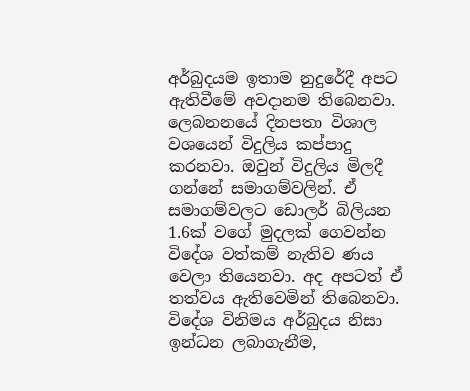අර්බුදයම ඉතාම නුදුරේදී අපට ඇතිවීමේ අවදානම තිබෙනවා. ලෙබනනයේ දිනපතා විශාල වශයෙන් විදුලිය කප්පාදු කරනවා. ඔවුන් විදුලිය මිලදී ගන්නේ සමාගම්වලින්. ඒ සමාගම්වලට ඩොලර් බිලියන 1.6ක් වගේ මුදලක් ගෙවන්න විදේශ වත්කම් නැතිව ණය වෙලා තියෙනවා. අද අපටත් ඒ තත්වය ඇතිවෙමින් තිබෙනවා. විදේශ විනිමය අර්බුදය නිසා ඉන්ධන ලබාගැනීම,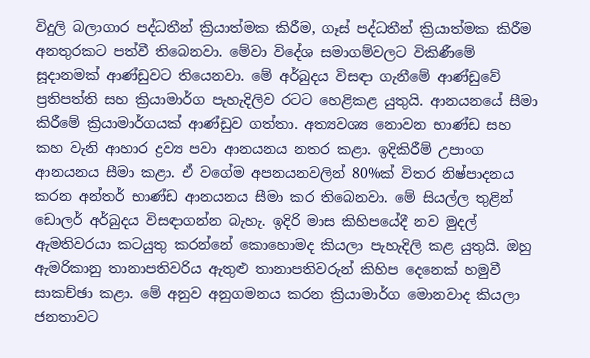විදුලි බලාගාර පද්ධතීන් ක්‍රියාත්මක කිරීම, ගෑස් පද්ධතීන් ක්‍රියාත්මක කිරීම අනතුරකට පත්වී තිබෙනවා. මේවා විදේශ සමාගම්වලට විකිණීමේ සූදානමක් ආණ්ඩුවට තියෙනවා. මේ අර්බුදය විසඳා ගැනීමේ ආණ්ඩුවේ ප්‍රතිපත්ති සහ ක්‍රියාමාර්ග පැහැදිලිව රටට හෙළිකළ යුතුයි. ආනයනයේ සීමා කිරීමේ ක්‍රියාමාර්ගයක් ආණ්ඩුව ගත්තා. අත්‍යවශ්‍ය නොවන භාණ්ඩ සහ කහ වැනි ආහාර ද්‍රව්‍ය පවා ආනයනය නතර කළා. ඉදිකිරීම් උපාංග ආනයනය සීමා කළා. ඒ වගේම අපනයනවලින් 80%ක් විතර නිෂ්පාදනය කරන අන්තර් භාණ්ඩ ආනයනය සීමා කර තිබෙනවා. මේ සියල්ල තුළින් ඩොලර් අර්බුදය විසඳාගන්න බැහැ. ඉදිරි මාස කිහිපයේදී නව මුදල් ඇමතිවරයා කටයුතු කරන්නේ කොහොමද කියලා පැහැදිලි කළ යුතුයි. ඔහු ඇමරිකානු තානාපතිවරිය ඇතුළු තානාපතිවරුන් කිහිප දෙනෙක් හමුවී සාකච්ඡා කළා. මේ අනුව අනුගමනය කරන ක්‍රියාමාර්ග මොනවාද කියලා ජනතාවට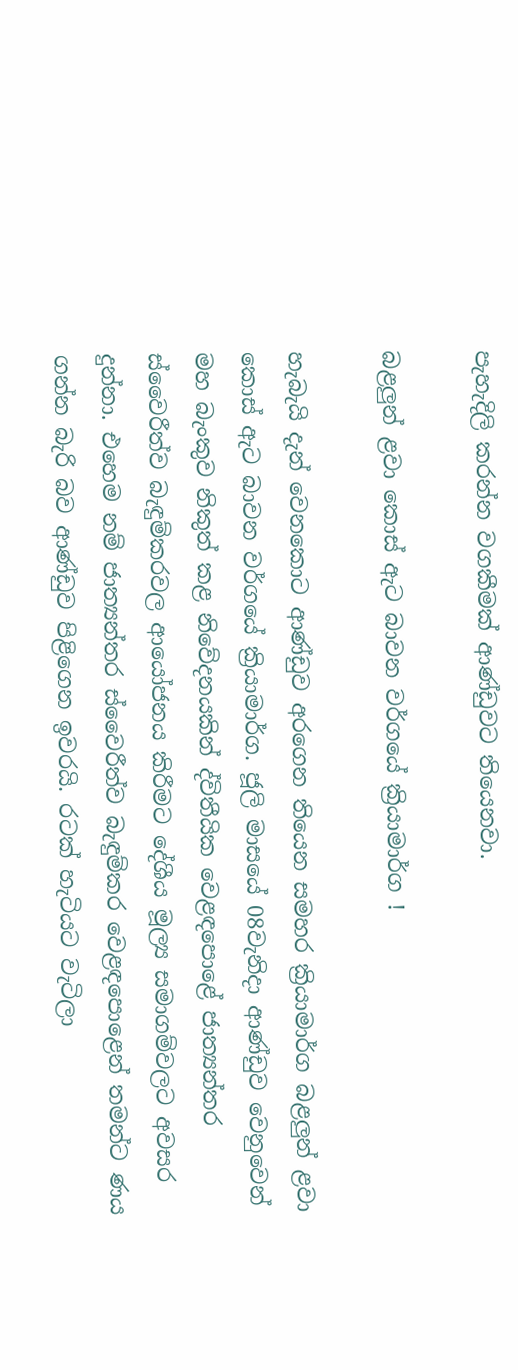පැහැදිලි කරන්න වගකීමක් ආණ්ඩුවට තියෙනවා.

බළලුන් ළවා කොස් ඇට බාවන වර්ගයේ ක්‍රියාමාර්ග !

හැබැයි දැන් වෙනකොට ආණ්ඩුව අරගෙන තියෙන සමහර ක්‍රියාමාර්ග බළලුන් ළවා කොස් ඇට බාවන වර්ගයේ ක්‍රියාමාර්ග. ජූලි මාසයේ 08වැනිදා ආණ්ඩුව වෙනුවෙන් මහ බැංකුව නිකුත් කළ නිවේදනයකින් ද්විතීයික වෙළඳපොළේ ජාත්‍යන්තර ස්වෛරීත්ව බැඳුම්කරවල ආයෝජනය කිරීමට දේශීය මූල්‍ය සමාගම්වලට අවසර දුන්නා. එහෙම නම් ජාත්‍යන්තර ස්වෛරීත්ව බැඳුම්කර වෙළඳපොළෙන් තමන්ට ණය ගන්න බැරි බව ආණ්ඩුව පිළිගෙන ඉවරයි. රටක් හැටියට වැටිලා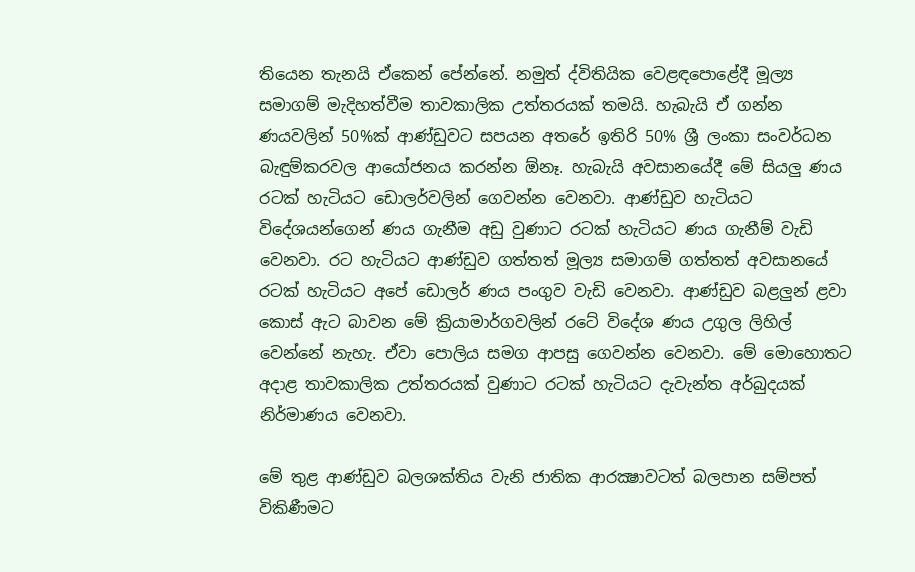තියෙන තැනයි ඒකෙන් පේන්නේ. නමුත් ද්විතියික වෙළඳපොළේදී මූල්‍ය සමාගම් මැදිහත්වීම තාවකාලික උත්තරයක් තමයි. හැබැයි ඒ ගන්න ණයවලින් 50%ක් ආණ්ඩුවට සපයන අතරේ ඉතිරි 50% ශ්‍රී ලංකා සංවර්ධන බැඳුම්කරවල ආයෝජනය කරන්න ඕනෑ. හැබැයි අවසානයේදී මේ සියලු ණය රටක් හැටියට ඩොලර්වලින් ගෙවන්න වෙනවා. ආණ්ඩුව හැටියට විදේශයන්ගෙන් ණය ගැනීම අඩු වුණාට රටක් හැටියට ණය ගැනීම් වැඩි වෙනවා. රට හැටියට ආණ්ඩුව ගත්තත් මූල්‍ය සමාගම් ගත්තත් අවසානයේ රටක් හැටියට අපේ ඩොලර් ණය පංගුව වැඩි වෙනවා. ආණ්ඩුව බළලුන් ළවා කොස් ඇට බාවන මේ ක්‍රියාමාර්ගවලින් රටේ විදේශ ණය උගුල ලිහිල් වෙන්නේ නැහැ. ඒවා පොලිය සමග ආපසු ගෙවන්න වෙනවා. මේ මොහොතට අදාළ තාවකාලික උත්තරයක් වුණාට රටක් හැටියට දැවැන්ත අර්බුදයක් නිර්මාණය වෙනවා.

මේ තුළ ආණ්ඩුව බලශක්තිය වැනි ජාතික ආරක්‍ෂාවටත් බලපාන සම්පත් විකිණීමට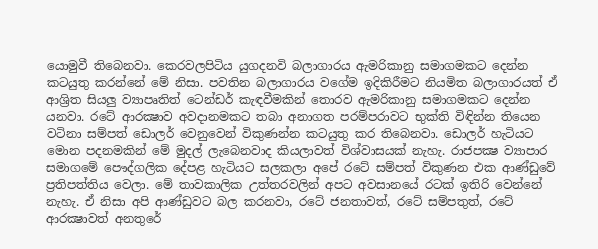යොමුවී තිබෙනවා. කෙරවලපිටිය යුගදනවි බලාගාරය ඇමරිකානු සමාගමකට දෙන්න කටයුතු කරන්නේ මේ නිසා. පවතින බලාගාරය වගේම ඉදිකිරීමට නියමිත බලාගාරයත් ඒ ආශ්‍රිත සියලු ව්‍යාපෘතිත් ටෙන්ඩර් කැඳවීමකින් තොරව ඇමරිකානු සමාගමකට දෙන්න යනවා. රටේ ආරක්‍ෂාව අවදානමකට තබා අනාගත පරම්පරාවට භුක්ති විඳින්න තියෙන වටිනා සම්පත් ඩොලර් වෙනුවෙන් විකුණන්න කටයුතු කර තිබෙනවා. ඩොලර් හැටියට මොන පදනමකින් මේ මුදල් ලැබෙනවාද කියලාවත් විශ්වාසයක් නැහැ. රාජපක්‍ෂ ව්‍යාපාර සමාගමේ පෞද්ගලික දේපළ හැටියට සලකලා අපේ රටේ සම්පත් විකුණන එක ආණ්ඩුවේ ප්‍රතිපත්තිය වෙලා. මේ තාවකාලික උත්තරවලින් අපට අවසානයේ රටක් ඉතිරි වෙන්නේ නැහැ. ඒ නිසා අපි ආණ්ඩුවට බල කරනවා, රටේ ජනතාවත්, රටේ සම්පතුත්, රටේ ආරක්‍ෂාවත් අනතුරේ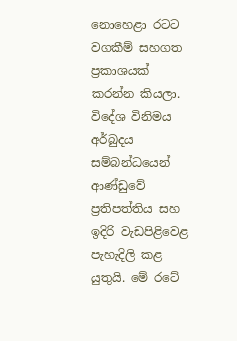නොහෙළා රටට වගකීම් සහගත ප්‍රකාශයක් කරන්න කියලා. විදේශ විනිමය අර්බුදය සම්බන්ධයෙන් ආණ්ඩුවේ ප්‍රතිපත්තිය සහ ඉදිරි වැඩපිළිවෙළ පැහැදිලි කළ යුතුයි. මේ රටේ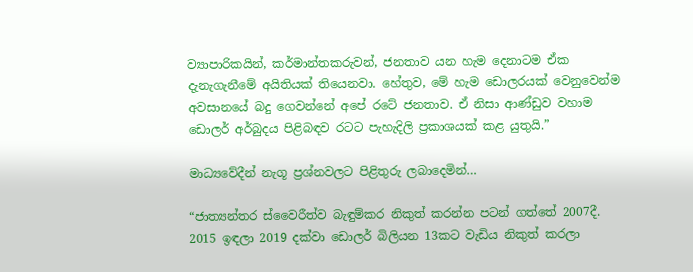ව්‍යාපාරිකයින්, කර්මාන්තකරුවන්, ජනතාව යන හැම දෙනාටම ඒක දැනැගැනීමේ අයිතියක් තියෙනවා. හේතුව, මේ හැම ඩොලරයක් වෙනුවෙන්ම අවසානයේ බදු ගෙවන්නේ අපේ රටේ ජනතාව. ඒ නිසා ආණ්ඩුව වහාම ඩොලර් අර්බුදය පිළිබඳව රටට පැහැදිලි ප්‍රකාශයක් කළ යුතුයි.”

මාධ්‍යවේදීන් නැගූ ප්‍රශ්නවලට පිළිතුරු ලබාදෙමින්…

“ජාත්‍යන්තර ස්වෛරීත්ව බැඳුම්කර නිකුත් කරන්න පටන් ගත්තේ 2007දී. 2015 ඉඳලා 2019 දක්වා ඩොලර් බිලියන 13කට වැඩිය නිකුත් කරලා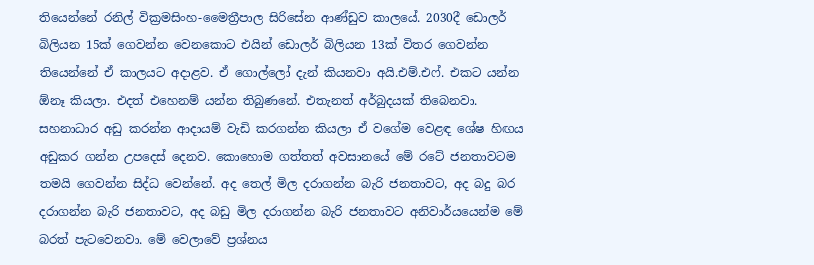තියෙන්නේ රනිල් වික්‍රමසිංහ-මෛත්‍රීපාල සිරිසේන ආණ්ඩුව කාලයේ. 2030දී ඩොලර් බිලියන 15ක් ගෙවන්න වෙනකොට එයින් ඩොලර් බිලියන 13ක් විතර ගෙවන්න තියෙන්නේ ඒ කාලයට අදාළව. ඒ ගොල්ලෝ දැන් කියනවා අයි.එම්.එෆ්. එකට යන්න ඕනෑ කියලා. එදත් එහෙනම් යන්න තිබුණනේ. එතැනත් අර්බුදයක් තිබෙනවා. සහනාධාර අඩු කරන්න ආදායම් වැඩි කරගන්න කියලා ඒ වගේම වෙළඳ ශේෂ හිඟය අඩුකර ගන්න උපදෙස් දෙනව. කොහොම ගත්තත් අවසානයේ මේ රටේ ජනතාවටම තමයි ගෙවන්න සිද්ධ වෙන්නේ. අද තෙල් මිල දරාගන්න බැරි ජනතාවට, අද බදු බර දරාගන්න බැරි ජනතාවට, අද බඩු මිල දරාගන්න බැරි ජනතාවට අනිවාර්යයෙන්ම මේ බරත් පැටවෙනවා. මේ වෙලාවේ ප්‍රශ්නය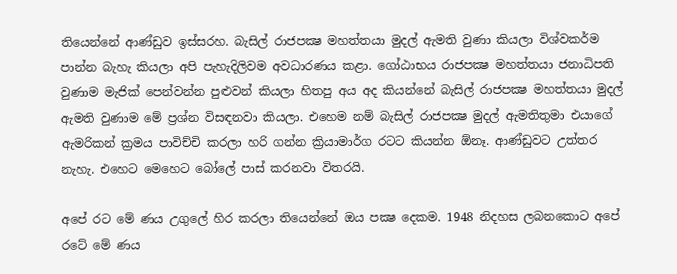තියෙන්නේ ආණ්ඩුව ඉස්සරහ. බැසිල් රාජපක්‍ෂ මහත්තයා මුදල් ඇමති වුණා කියලා විශ්වකර්ම පාන්න බැහැ කියලා අපි පැහැදිලිවම අවධාරණය කළා. ගෝඨාභය රාජපක්‍ෂ මහත්තයා ජනාධිපති වුණාම මැජික් පෙන්වන්න පුළුවන් කියලා හිතපු අය අද කියන්නේ බැසිල් රාජපක්‍ෂ මහත්තයා මුදල් ඇමති වුණාම මේ ප්‍රශ්න විසඳනවා කියලා. එහෙම නම් බැසිල් රාජපක්‍ෂ මුදල් ඇමතිතුමා එයාගේ ඇමරිකන් ක්‍රමය පාවිච්චි කරලා හරි ගන්න ක්‍රියාමාර්ග රටට කියන්න ඕනෑ. ආණ්ඩුවට උත්තර නැහැ. එහෙට මෙහෙට බෝලේ පාස් කරනවා විතරයි.

අපේ රට මේ ණය උගුලේ හිර කරලා තියෙන්නේ ඔය පක්‍ෂ දෙකම. 1948 නිදහස ලබනකොට අපේ රටේ මේ ණය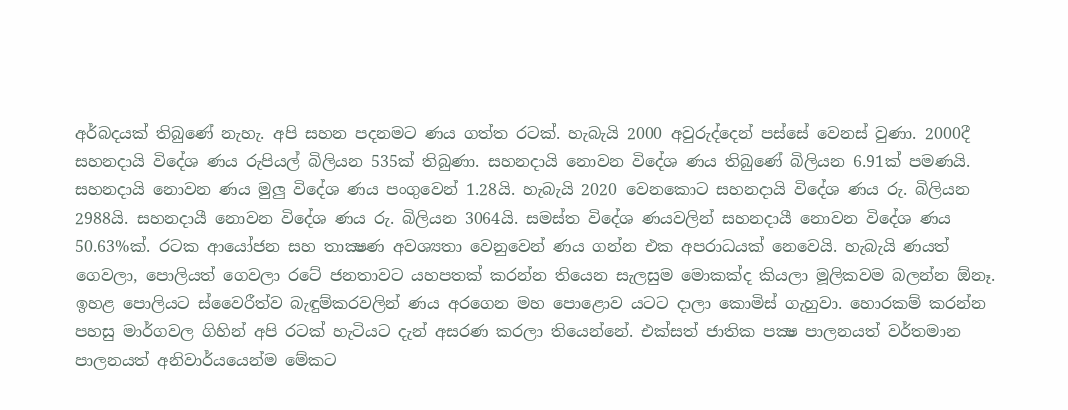අර්බදයක් තිබුණේ නැහැ. අපි සහන පදනමට ණය ගත්ත රටක්. හැබැයි 2000 අවුරුද්දෙන් පස්සේ වෙනස් වුණා. 2000දී සහනදායි විදේශ ණය රුපියල් බිලියන 535ක් තිබුණා. සහනදායි නොවන විදේශ ණය තිබුණේ බිලියන 6.91ක් පමණයි. සහනදායි නොවන ණය මුලු විදේශ ණය පංගුවෙන් 1.28යි. හැබැයි 2020 වෙනකොට සහනදායි විදේශ ණය රු. බිලියන 2988යි. සහනදායී නොවන විදේශ ණය රු. බිලියන 3064යි. සමස්ත විදේශ ණයවලින් සහනදායී නොවන විදේශ ණය 50.63%ක්. රටක ආයෝජන සහ තාක්‍ෂණ අවශ්‍යතා වෙනුවෙන් ණය ගන්න එක අපරාධයක් නෙවෙයි. හැබැයි ණයත් ගෙවලා, පොලියත් ගෙවලා රටේ ජනතාවට යහපතක් කරන්න තියෙන සැලසුම මොකක්ද කියලා මූලිකවම බලන්න ඕනෑ. ඉහළ පොලියට ස්වෛරීත්ව බැඳුම්කරවලින් ණය අරගෙන මහ පොළොව යටට දාලා කොමිස් ගැහුවා. හොරකම් කරන්න පහසු මාර්ගවල ගිහින් අපි රටක් හැටියට දැන් අසරණ කරලා තියෙන්නේ. එක්සත් ජාතික පක්‍ෂ පාලනයත් වර්තමාන පාලනයත් අනිවාර්යයෙන්ම මේකට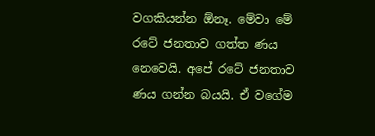වගකියන්න ඕනෑ. මේවා මේ රටේ ජනතාව ගත්ත ණය නෙවෙයි. අපේ රටේ ජනතාව ණය ගන්න බයයි. ඒ වගේම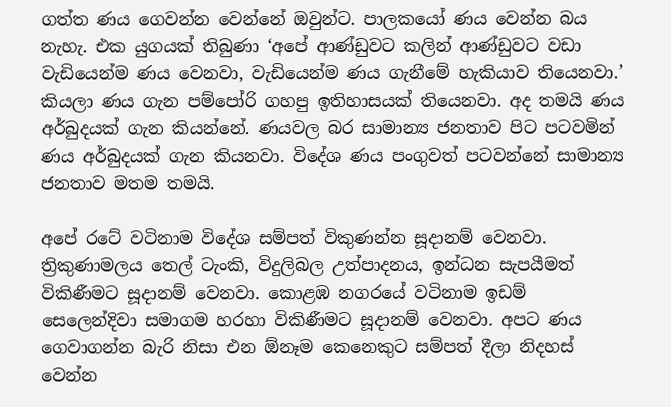ගත්ත ණය ගෙවන්න වෙන්නේ ඔවුන්ට. පාලකයෝ ණය වෙන්න බය නැහැ. එක යුගයක් තිබුණා ‘අපේ ආණ්ඩුවට කලින් ආණ්ඩුවට වඩා වැඩියෙන්ම ණය වෙනවා, වැඩියෙන්ම ණය ගැනීමේ හැකියාව තියෙනවා.’ කියලා ණය ගැන පම්පෝරි ගහපු ඉතිහාසයක් තියෙනවා. අද තමයි ණය අර්බුදයක් ගැන කියන්නේ. ණයවල බර සාමාන්‍ය ජනතාව පිට පටවමින් ණය අර්බුදයක් ගැන කියනවා. විදේශ ණය පංගුවත් පටවන්නේ සාමාන්‍ය ජනතාව මතම තමයි.

අපේ රටේ වටිනාම විදේශ සම්පත් විකුණන්න සූදානම් වෙනවා. ත්‍රිකුණාමලය තෙල් ටැංකි, විදුලිබල උත්පාදනය, ඉන්ධන සැපයීමත් විකිණීමට සූදානම් වෙනවා. කොළඹ නගරයේ වටිනාම ඉඩම් සෙලෙන්දිවා සමාගම හරහා විකිණීමට සූදානම් වෙනවා. අපට ණය ගෙවාගන්න බැරි නිසා එන ඕනෑම කෙනෙකුට සම්පත් දීලා නිදහස් වෙන්න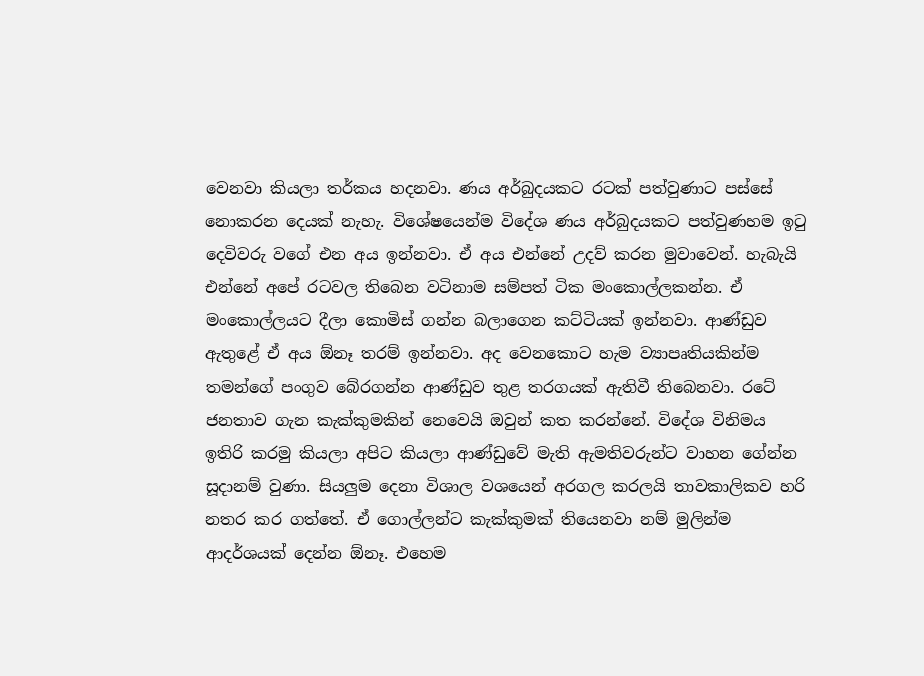වෙනවා කියලා තර්කය හදනවා. ණය අර්බුදයකට රටක් පත්වුණාට පස්සේ නොකරන දෙයක් නැහැ. විශේෂයෙන්ම විදේශ ණය අර්බුදයකට පත්වුණහම ඉටු දෙවිවරු වගේ එන අය ඉන්නවා. ඒ අය එන්නේ උදව් කරන මුවාවෙන්. හැබැයි එන්නේ අපේ රටවල තිබෙන වටිනාම සම්පත් ටික මංකොල්ලකන්න. ඒ මංකොල්ලයට දීලා කොමිස් ගන්න බලාගෙන කට්ටියක් ඉන්නවා. ආණ්ඩුව ඇතුළේ ඒ අය ඕනෑ තරම් ඉන්නවා. අද වෙනකොට හැම ව්‍යාපෘතියකින්ම තමන්ගේ පංගුව බේරගන්න ආණ්ඩුව තුළ තරගයක් ඇතිවී තිබෙනවා. රටේ ජනතාව ගැන කැක්කුමකින් නෙවෙයි ඔවුන් කත කරන්නේ. විදේශ විනිමය ඉතිරි කරමු කියලා අපිට කියලා ආණ්ඩුවේ මැති ඇමතිවරුන්ට වාහන ගේන්න සූදානම් වුණා. සියලුම දෙනා විශාල වශයෙන් අරගල කරලයි තාවකාලිකව හරි නතර කර ගත්තේ. ඒ ගොල්ලන්ට කැක්කුමක් තියෙනවා නම් මුලින්ම ආදර්ශයක් දෙන්න ඕනෑ. එහෙම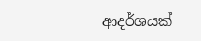ආදර්ශයක්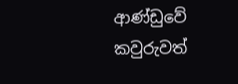ආණ්ඩුවේ කවුරුවත්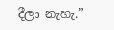දීලා නැහැ.”